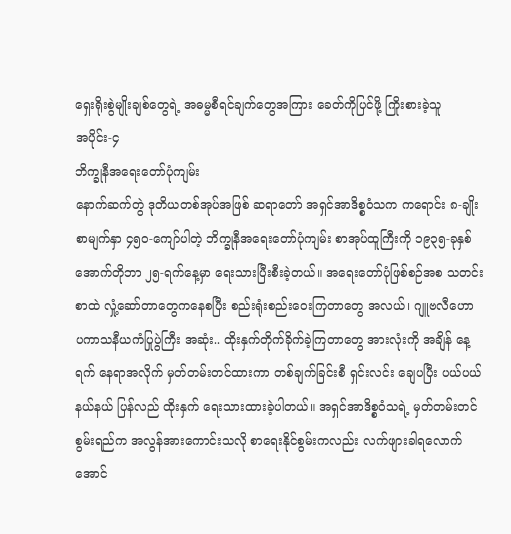ရှေးရိုးစွဲမျိုးချစ်တွေရဲ့ အဓမ္မစီရင်ချက်တွေအကြား ခေတ်ကိုပြင်ဖို့ ကြိုးစားခဲ့သူ
အပိုင်း-၄
ဘိက္ခုနီအရေးတော်ပုံကျမ်း
နောက်ဆက်တွဲ ဒုတိယတစ်အုပ်အဖြစ် ဆရာတော် အရှင်အာဒိစ္စဝံသက ကရောင်း ၈-ချိုး စာမျက်နှာ ၄၅၀-ကျော်ပါတဲ့ ဘိက္ခုနီအရေးတော်ပုံကျမ်း စာအုပ်ထူကြီးကို ၁၉၃၅-ခုနှစ် အောက်တိုဘာ ၂၅-ရက်နေ့မှာ ရေးသားပြီးစီးခဲ့တယ်။ အရေးတော်ပုံဖြစ်စဉ်အစ သတင်းစာထဲ လှုံ့ဆော်တာတွေကနေစပြီး စည်းရုံးစည်းဝေးကြတာတွေ အလယ်၊ ဂျူဗလီဟော ပကာသနီယကံပြုပွဲကြီး အဆုံး.. ထိုးနှက်တိုက်ခိုက်ခဲ့ကြတာတွေ အားလုံးကို အချိန် နေ့ရက် နေရာအလိုက် မှတ်တမ်းတင်ထားကာ တစ်ချက်ခြင်းစီ ရှင်းလင်း ချေပပြီး ပယ်ပယ်နယ်နယ် ပြန်လည် ထိုးနှက် ရေးသားထားခဲ့ပါတယ်။ အရှင်အာဒိစ္စဝံသရဲ့ မှတ်တမ်းတင်စွမ်းရည်က အလွန်အားကောင်းသလို စာရေးနိုင်စွမ်းကလည်း လက်ဖျားခါရလောက်အောင်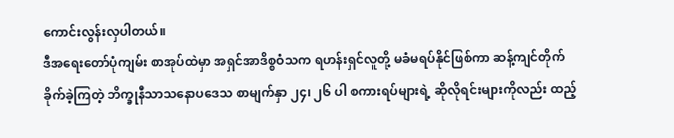ကောင်းလွန်းလှပါတယ်။
ဒီအရေးတော်ပုံကျမ်း စာအုပ်ထဲမှာ အရှင်အာဒိစ္စဝံသက ရဟန်းရှင်လူတို့ မခံမရပ်နိုင်ဖြစ်ကာ ဆန့်ကျင်တိုက်ခိုက်ခဲ့ကြတဲ့ ဘိက္ခုနီသာသနောပဒေသ စာမျက်နှာ ၂၄၊ ၂၆ ပါ စကားရပ်များရဲ့ ဆိုလိုရင်းများကိုလည်း ထည့်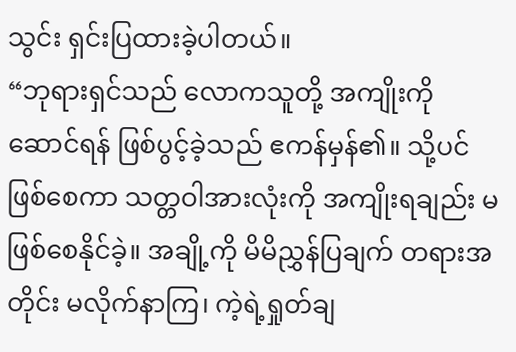သွင်း ရှင်းပြထားခဲ့ပါတယ်။
“ဘုရားရှင်သည် လောကသူတို့ အကျိုးကို ဆောင်ရန် ဖြစ်ပွင့်ခဲ့သည် ဧကန်မှန်၏။ သို့ပင်ဖြစ်စေကာ သတ္တဝါအားလုံးကို အကျိုးရချည်း မဖြစ်စေနိုင်ခဲ့။ အချို့ကို မိမိညွှန်ပြချက် တရားအတိုင်း မလိုက်နာကြ၊ ကဲ့ရဲ့ရှုတ်ချ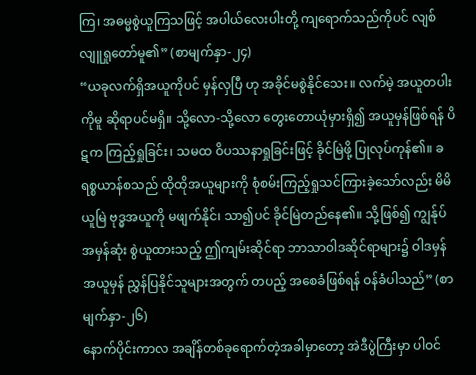ကြ၊ အဓမ္မစွဲယူကြသဖြင့် အပါယ်လေးပါးတို့ ကျရောက်သည်ကိုပင် လျစ်လျူရှုတော်မူ၏” (စာမျက်နှာ-၂၄)
“ယခုလက်ရှိအယူကိုပင် မှန်လှပြီ ဟု အခိုင်မစွဲနိုင်သေး။ လက်မဲ့ အယူတပါးကိုမူ ဆိုရာပင်မရှိ။ သို့လော-သို့လော တွေးတောယုံမှားရှိ၍ အယူမှန်ဖြစ်ရန် ပိဋက ကြည့်ရှုခြင်း၊ သမထ ဝိပဿနာရှုခြင်းဖြင့် ခိုင်မြဲဖို့ ပြုလုပ်ကုန်၏။ ခရစ္စယာန်စသည် ထိုထိုအယူများကို စုံစမ်းကြည့်ရှုသင်ကြားခဲ့သော်လည်း မိမိယူမြဲ ဗုဒ္ဓအယူကို မဖျက်နိုင်၊ သာ၍ပင် ခိုင်မြဲတည်နေ၏။ သို့ဖြစ်၍ ကျွန်ုပ် အမှန်ဆုံး စွဲယူထားသည့် ဤကျမ်းဆိုင်ရာ ဘာသာဝါဒဆိုင်ရာများ၌ ဝါဒမှန် အယူမှန် ညွှန်ပြနိုင်သူများအတွက် တပည့် အစေခံဖြစ်ရန် ဝန်ခံပါသည်” (စာမျက်နှာ-၂၆)
နောက်ပိုင်းကာလ အချိန်တစ်ခုရောက်တဲ့အခါမှာတော့ အဲဒီပွဲကြီးမှာ ပါဝင်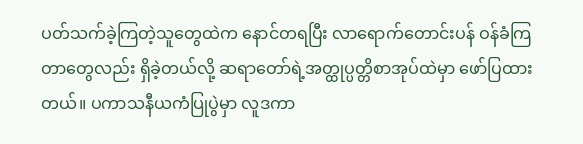ပတ်သက်ခဲ့ကြတဲ့သူတွေထဲက နောင်တရပြီး လာရောက်တောင်းပန် ဝန်ခံကြတာတွေလည်း ရှိခဲ့တယ်လို့ ဆရာတော်ရဲ့အတ္ထုပ္ပတ္တိစာအုပ်ထဲမှာ ဖော်ပြထားတယ်။ ပကာသနီယကံပြုပွဲမှာ လူဒကာ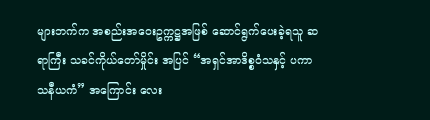များဘက်က အစည်းအဝေးဥက္ကဋ္ဌအဖြစ် ဆောင်ရွက်ပေးခဲ့ရသူ ဆရာကြီး သခင်ကိုယ်တော်မှိုင်း အပြင် “အရှင်အာဒိစ္စဝံသနှင့် ပကာသနီယကံ” အကြောင်း လေး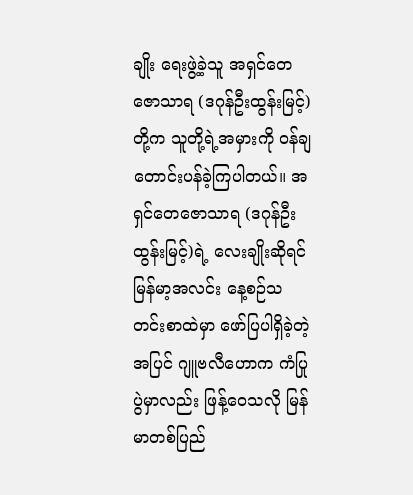ချိုး ရေးဖွဲ့ခဲ့သူ အရှင်တေဇောသာရ (ဒဂုန်ဦးထွန်းမြင့်) တို့က သူတို့ရဲ့အမှားကို ဝန်ချတောင်းပန်ခဲ့ကြပါတယ်။ အရှင်တေဇောသာရ (ဒဂုန်ဦးထွန်းမြင့်)ရဲ့ လေးချိုးဆိုရင် မြန်မာ့အလင်း နေ့စဉ်သတင်းစာထဲမှာ ဖော်ပြပါရှိခဲ့တဲ့အပြင် ဂျူဗလီဟောက ကံပြုပွဲမှာလည်း ဖြန့်ဝေသလို မြန်မာတစ်ပြည်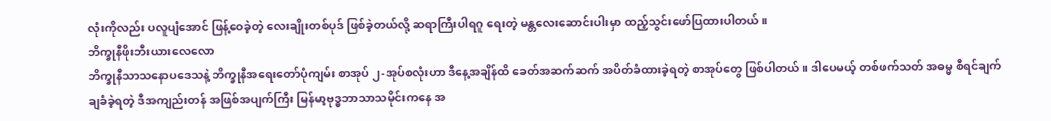လုံးကိုလည်း ပလူပျံအောင် ဖြန့်ဝေခဲ့တဲ့ လေးချိုးတစ်ပုဒ် ဖြစ်ခဲ့တယ်လို့ ဆရာကြီးပါရဂူ ရေးတဲ့ မန္တလေးဆောင်းပါးမှာ ထည့်သွင်းဖော်ပြထားပါတယ်။
ဘိက္ခုနီဖိုးဘီးယားလေလော
ဘိက္ခုနီသာသနောပဒေသနဲ့ ဘိက္ခုနီအရေးတော်ပုံကျမ်း စာအုပ် ၂-အုပ်စလုံးဟာ ဒီနေ့အချိန်ထိ ခေတ်အဆက်ဆက် အပိတ်ခံထားခဲ့ရတဲ့ စာအုပ်တွေ ဖြစ်ပါတယ်။ ဒါပေမယ့် တစ်ဖက်သတ် အဓမ္မ စီရင်ချက် ချခံခဲ့ရတဲ့ ဒီအကျည်းတန် အဖြစ်အပျက်ကြီး မြန်မာ့ဗုဒ္ဓဘာသာသမိုင်းကနေ အ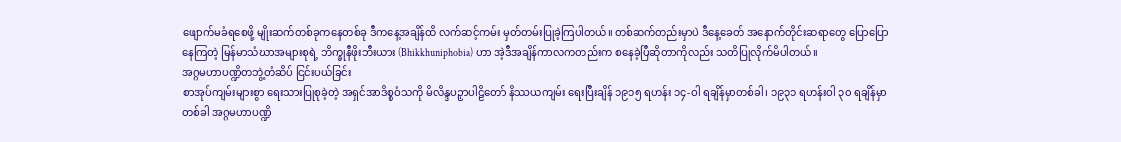ဖျောက်မခံရစေဖို့ မျိုးဆက်တစ်ခုကနေတစ်ခု ဒီကနေ့အချိန်ထိ လက်ဆင့်ကမ်း မှတ်တမ်းပြုခဲ့ကြပါတယ်။ တစ်ဆက်တည်းမှာပဲ ဒီနေ့ခေတ် အနောက်တိုင်းဆရာတွေ ပြောပြောနေကြတဲ့ မြန်မာသံဃာအများစုရဲ့ ဘိက္ခုနီဖိုးဘီးယား (Bhikkhuniphobia) ဟာ အဲ့ဒီအချိန်ကာလကတည်းက စနေခဲ့ပြီဆိုတာကိုလည်း သတိပြုလိုက်မိပါတယ်။
အဂ္ဂမဟာပဏ္ဍိတဘွဲ့တံဆိပ် ငြင်းပယ်ခြင်း
စာအုပ်ကျမ်းများစွာ ရေးသားပြုစုခဲ့တဲ့ အရှင်အာဒိစ္စဝံသကို မိလိန္ဒပဉှာပါဠိတော် နိဿယကျမ်း ရေးပြီးချိန် ၁၉၁၅ ရဟန်း ၁၄-ဝါ ရချိန်မှာတစ်ခါ၊ ၁၉၃၁ ရဟန်းဝါ ၃၀ ရချိန်မှာတစ်ခါ အဂ္ဂမဟာပဏ္ဍိ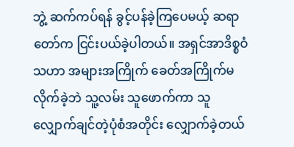ဘွဲ့ ဆက်ကပ်ရန် ခွင့်ပန်ခဲ့ကြပေမယ့် ဆရာတော်က ငြင်းပယ်ခဲ့ပါတယ်။ အရှင်အာဒိစ္စဝံသဟာ အများအကြိုက် ခေတ်အကြိုက်မလိုက်ခဲ့ဘဲ သူ့လမ်း သူဖောက်ကာ သူလျှောက်ချင်တဲ့ပုံစံအတိုင်း လျှောက်ခဲ့တယ်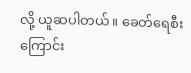လို့ ယူဆပါတယ်။ ခေတ်ရေစီးကြောင်း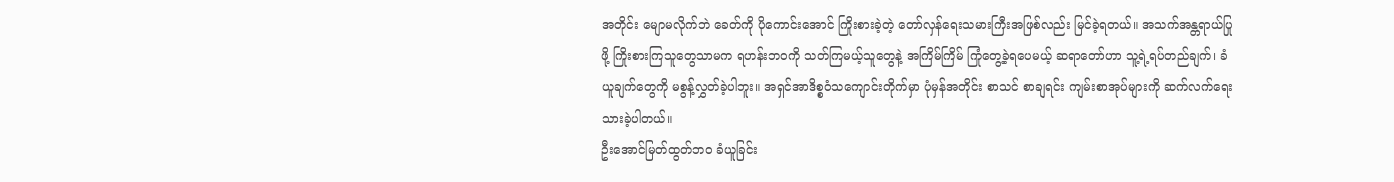အတိုင်း မျောမလိုက်ဘဲ ခေတ်ကို ပိုကောင်းအောင် ကြိုးစားခဲ့တဲ့ တော်လှန်ရေးသမားကြီးအဖြစ်လည်း မြင်ခဲ့ရတယ်။ အသက်အန္တရာယ်ပြုဖို့ ကြိုးစားကြသူတွေသာမက ရဟန်းဘဝကို သတ်ကြမယ့်သူတွေနဲ့ အကြိမ်ကြိမ် ကြုံတွေ့ခဲ့ရပေမယ့် ဆရာတော်ဟာ သူ့ရဲ့ရပ်တည်ချက်၊ ခံယူချက်တွေကို မစွန့်လွှတ်ခဲ့ပါဘူး။ အရှင်အာဒိစ္စဝံသကျောင်းတိုက်မှာ ပုံမှန်အတိုင်း စာသင် စာချရင်း ကျမ်းစာအုပ်များကို ဆက်လက်ရေးသားခဲ့ပါတယ်။
ဦးအောင်မြတ်ထွတ်ဘဝ ခံယူခြင်း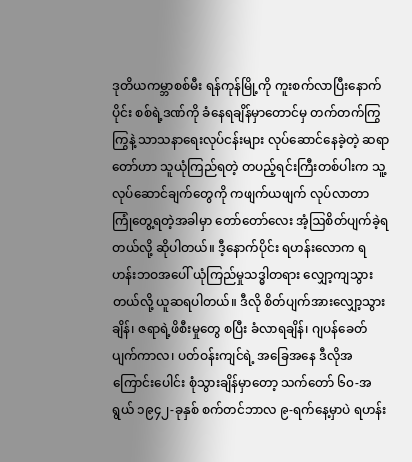ဒုတိယကမ္ဘာစစ်မီး ရန်ကုန်မြို့ကို ကူးစက်လာပြီးနောက်ပိုင်း စစ်ရဲ့ဒဏ်ကို ခံနေရချိန်မှာတောင်မှ တက်တက်ကြွကြွနဲ့ သာသနာရေးလုပ်ငန်းများ လုပ်ဆောင်နေခဲ့တဲ့ ဆရာတော်ဟာ သူယုံကြည်ရတဲ့ တပည့်ရင်းကြီးတစ်ပါးက သူ့လုပ်ဆောင်ချက်တွေကို ကဖျက်ယဖျက် လုပ်လာတာ ကြုံတွေ့ရတဲ့အခါမှာ တော်တော်လေး အံ့ဩစိတ်ပျက်ခဲ့ရတယ်လို့ ဆိုပါတယ်။ ဒီ့နောက်ပိုင်း ရဟန်းလောက ရဟန်းဘဝအပေါ် ယုံကြည်မှုသဒ္ဓါတရား လျှော့ကျသွားတယ်လို့ ယူဆရပါတယ်။ ဒီလို စိတ်ပျက်အားလျှော့သွားချိန်၊ ဇရာရဲ့ဖိစီးမှုတွေ စပြီး ခံလာရချိန်၊ ဂျပန်ခေတ်ပျက်ကာလ၊ ပတ်ဝန်းကျင်ရဲ့ အခြေအနေ ဒီလိုအကြောင်းပေါင်း စုံသွားချိန်မှာတော့ သက်တော် ၆၀-အရွယ် ၁၉၄၂-ခုနှစ် စက်တင်ဘာလ ၉-ရက်နေ့မှာပဲ ရဟန်း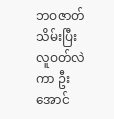ဘဝဇာတ်သိမ်းပြီး လူဝတ်လဲကာ ဦးအောင်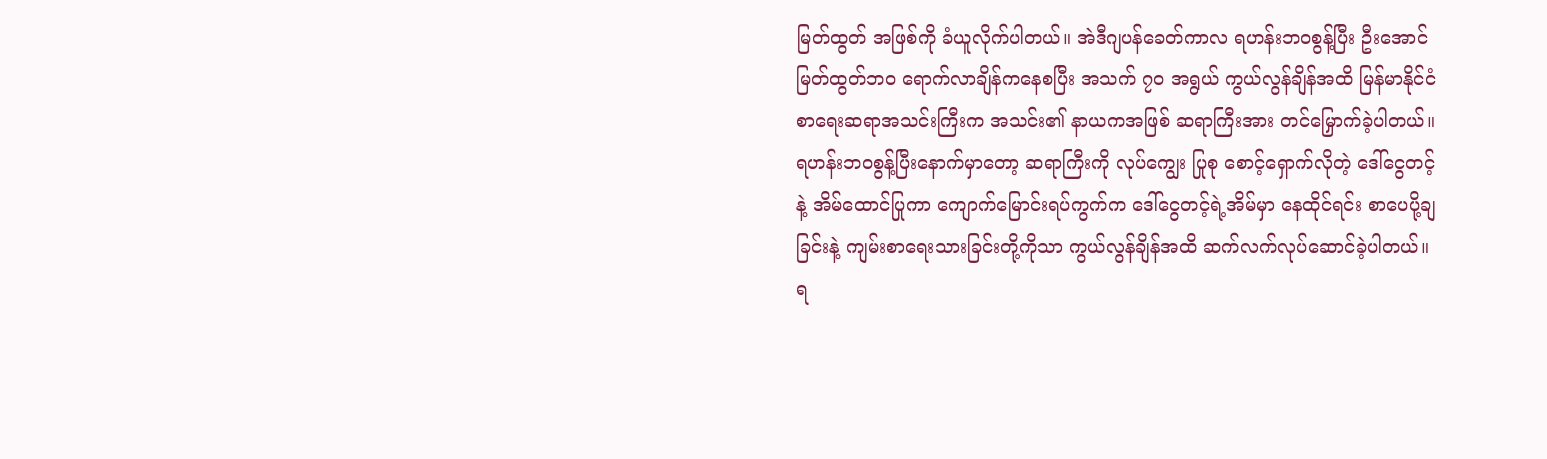မြတ်ထွတ် အဖြစ်ကို ခံယူလိုက်ပါတယ်။ အဲဒီဂျပန်ခေတ်ကာလ ရဟန်းဘဝစွန့်ပြီး ဦးအောင်မြတ်ထွတ်ဘဝ ရောက်လာချိန်ကနေစပြီး အသက် ၇၀ အရွယ် ကွယ်လွန်ချိန်အထိ မြန်မာနိုင်ငံစာရေးဆရာအသင်းကြီးက အသင်း၏ နာယကအဖြစ် ဆရာကြီးအား တင်မြှောက်ခဲ့ပါတယ်။
ရဟန်းဘဝစွန့်ပြီးနောက်မှာတော့ ဆရာကြီးကို လုပ်ကျွေး ပြုစု စောင့်ရှောက်လိုတဲ့ ဒေါ်ငွေတင့်နဲ့ အိမ်ထောင်ပြုကာ ကျောက်မြောင်းရပ်ကွက်က ဒေါ်ငွေတင့်ရဲ့အိမ်မှာ နေထိုင်ရင်း စာပေပို့ချခြင်းနဲ့ ကျမ်းစာရေးသားခြင်းတို့ကိုသာ ကွယ်လွန်ချိန်အထိ ဆက်လက်လုပ်ဆောင်ခဲ့ပါတယ်။ ရ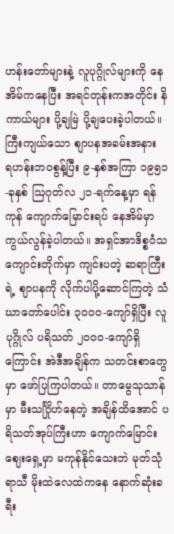ဟန်းတော်များနဲ့ လူပုဂ္ဂိုလ်များကို နေအိမ်ကနေပြီး အရင်တုန်းကအတိုင်း နိကာယ်များ ပို့ချမြဲ ပို့ချပေးခဲ့ပါတယ်။
ကြီးကျယ်သော စျာပနအခမ်းအနား
ရဟန်းဘဝစွန့်ပြီး ၉-နှစ်အကြာ ၁၉၅၁-ခုနှစ် ဩဂုတ်လ ၂၁-ရက်နေ့မှာ ရန်ကုန် ကျောက်မြောင်းရပ် နေအိမ်မှာ ကွယ်လွန်ခဲ့ပါတယ်။ အရှင်အာဒိစ္စဝံသကျောင်းတိုက်မှာ ကျင်းပတဲ့ ဆရာကြီးရဲ့ ဈာပနကို လိုက်ပါပို့ဆောင်ကြတဲ့ သံဃာတော်ပေါင်း ၃၀၀၀-ကျော်ရှိပြီး လူပုဂ္ဂိုလ် ပရိသတ် ၂၀၀၀-ကျော်ရှိကြောင်း အဲဒီအချိန်က သတင်းစာတွေမှာ ဖော်ပြကြပါတယ်။ တာမွေသုသာန်မှာ မီးသင်္ဂြိုဟ်နေတဲ့ အချိန်ထိအောင် ပရိသတ်အုပ်ကြီးဟာ ကျောက်မြောင်းဈေးရှေ့မှာ မကုန်နိုင်သေးဘဲ မုတ်သုံရာသီ မိုးထဲလေထဲကနေ နောက်ဆုံးခရီး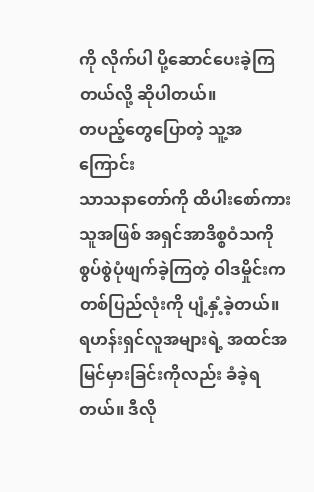ကို လိုက်ပါ ပို့ဆောင်ပေးခဲ့ကြတယ်လို့ ဆိုပါတယ်။
တပည့်တွေပြောတဲ့ သူ့အကြောင်း
သာသနာတော်ကို ထိပါးစော်ကားသူအဖြစ် အရှင်အာဒိစ္စဝံသကို စွပ်စွဲပုံဖျက်ခဲ့ကြတဲ့ ဝါဒမှိုင်းက တစ်ပြည်လုံးကို ပျံ့နှံ့ခဲ့တယ်။ ရဟန်းရှင်လူအများရဲ့ အထင်အမြင်မှားခြင်းကိုလည်း ခံခဲ့ရတယ်။ ဒီလို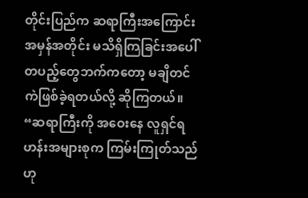တိုင်းပြည်က ဆရာကြီးအကြောင်း အမှန်အတိုင်း မသိရှိကြခြင်းအပေါ် တပည့်တွေဘက်ကတော့ မချိတင်ကဲဖြစ်ခဲ့ရတယ်လို့ ဆိုကြတယ်။
“ဆရာကြီးကို အဝေးနေ လူရှင်ရဟန်းအများစုက ကြမ်းကြုတ်သည်ဟု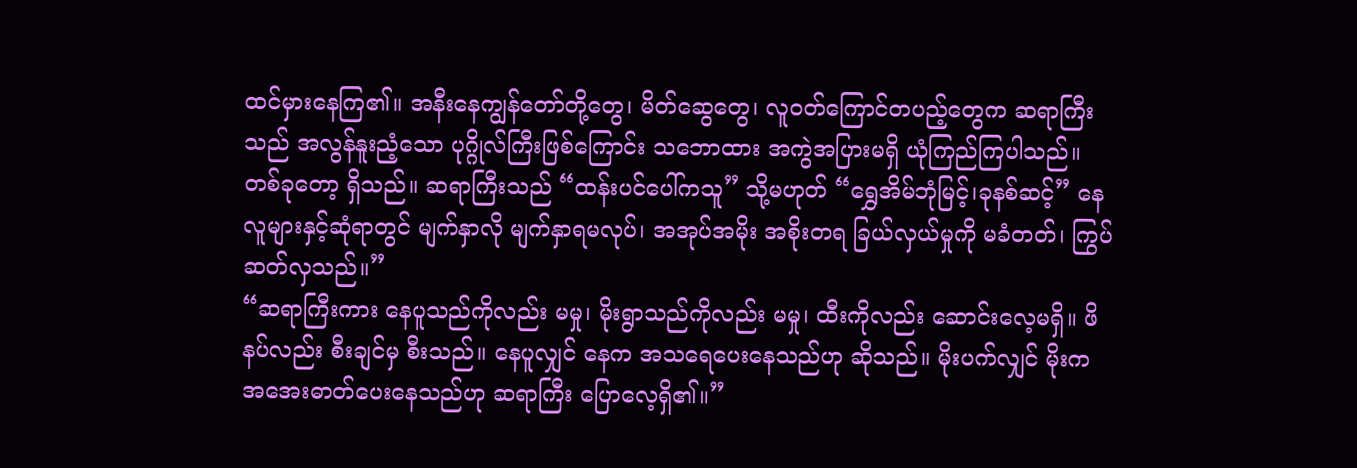ထင်မှားနေကြ၏။ အနီးနေကျွန်တော်တို့တွေ၊ မိတ်ဆွေတွေ၊ လူဝတ်ကြောင်တပည့်တွေက ဆရာကြီးသည် အလွန်နူးညံ့သော ပုဂ္ဂိုလ်ကြီးဖြစ်ကြောင်း သဘောထား အကွဲအပြားမရှိ ယုံကြည်ကြပါသည်။ တစ်ခုတော့ ရှိသည်။ ဆရာကြီးသည် “ထန်းပင်ပေါ်ကသူ” သို့မဟုတ် “ရွှေအိမ်ဘုံမြင့်၊ခုနစ်ဆင့်” နေလူများနှင့်ဆုံရာတွင် မျက်နှာလို မျက်နှာရမလုပ်၊ အအုပ်အမိုး အစိုးတရ ခြယ်လှယ်မှုကို မခံတတ်၊ ကြွပ်ဆတ်လှသည်။”
“ဆရာကြီးကား နေပူသည်ကိုလည်း မမှု၊ မိုးရွာသည်ကိုလည်း မမှု၊ ထီးကိုလည်း ဆောင်းလေ့မရှိ။ ဖိနပ်လည်း စီးချင်မှ စီးသည်။ နေပူလျှင် နေက အသရေပေးနေသည်ဟု ဆိုသည်။ မိုးပက်လျှင် မိုးက အအေးဓာတ်ပေးနေသည်ဟု ဆရာကြီး ပြောလေ့ရှိ၏။”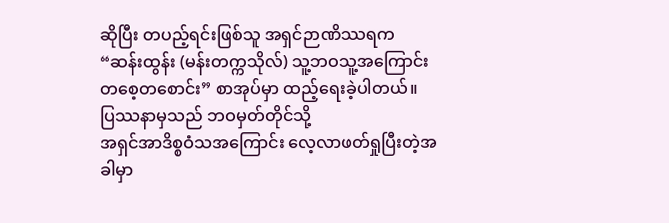ဆိုပြီး တပည့်ရင်းဖြစ်သူ အရှင်ဉာဏိဿရက “ဆန်းထွန်း (မန်းတက္ကသိုလ်) သူ့ဘဝသူ့အကြောင်း တစေ့တစောင်း” စာအုပ်မှာ ထည့်ရေးခဲ့ပါတယ်။
ပြဿနာမှသည် ဘဝမှတ်တိုင်သို့
အရှင်အာဒိစ္စဝံသအကြောင်း လေ့လာဖတ်ရှုပြီးတဲ့အခါမှာ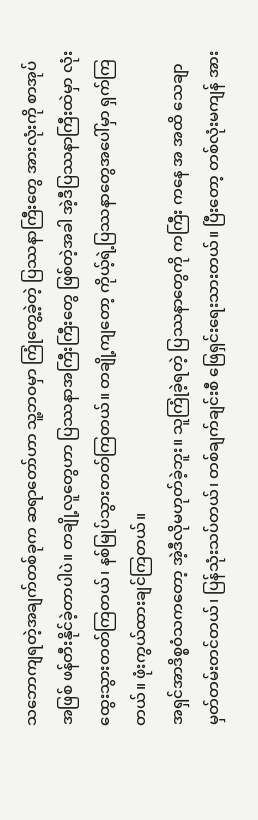သဘောကျရတဲ့အချက်တစ်ခုက ဆရာတော်ဟာ သူ့ဘဝမှာ ကြုံတွေ့ခဲ့တဲ့ ပြဿနာကြီးတွေ အားလုံးကို စာအုပ်အဖြစ် ဖန်တီးနိုင်ခဲ့တာပါပဲ။ တချို့လူတွေဟာ ပြဿနာအကြီးကြီးတွေ ဖြစ်တဲ့အခါ အဲ့ဒီပြဿနာကြီးထဲမှာ လုံးထွေးသွားတတ်ကြတယ်၊ နစ်မြုပ်သွားတတ်ကြတယ်။ တချို့ကျတော့ ကိုယ့်ရဲ့ပြဿနာတွေအပေါ်မှာ ရှက်ကြတယ်။ ဖုံးကွယ်ထားချင်ကြတယ်။
အရှင်အာဒိစ္စဝံသကတော့ အဲ့ဒီလိုမဟုတ်ခဲ့ဘူး။ သူကြုံခဲ့ရတဲ့ ပြဿနာတွေကို ကကြီး ကနေ အ အထိ သေချာမှတ်တမ်းတင်တယ်၊ ပြန်သုံးသပ်တယ်၊ တစ်ချက်ချင်းစီ ဖြေရှင်းရေးသားတယ်။ ပြီးတော့ တစ်လုံးမကျန် အား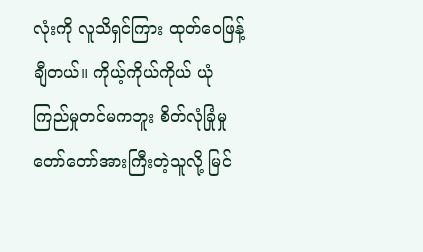လုံးကို လူသိရှင်ကြား ထုတ်ဝေဖြန့်ချီတယ်။ ကိုယ့်ကိုယ်ကိုယ် ယုံကြည်မှုတင်မကဘူး စိတ်လုံခြုံမှု တော်တော်အားကြီးတဲ့သူလို့ မြင်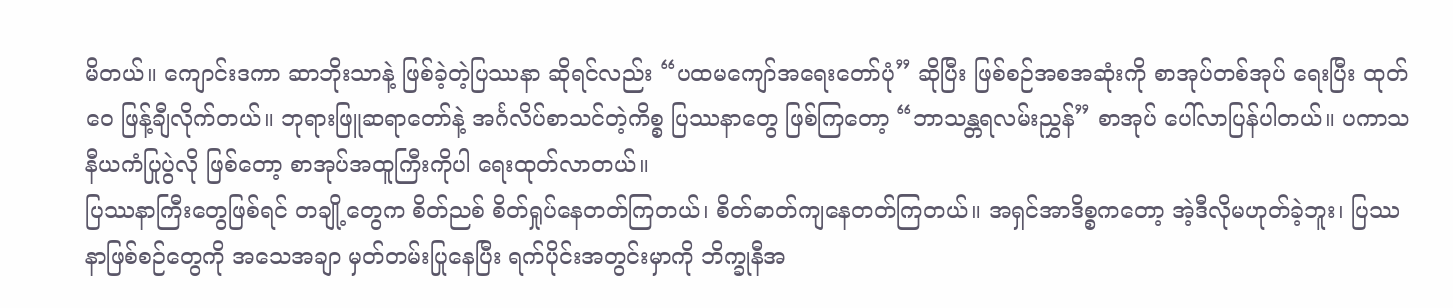မိတယ်။ ကျောင်းဒကာ ဆာဘိုးသာနဲ့ ဖြစ်ခဲ့တဲ့ပြဿနာ ဆိုရင်လည်း “ပထမကျော်အရေးတော်ပုံ” ဆိုပြီး ဖြစ်စဉ်အစအဆုံးကို စာအုပ်တစ်အုပ် ရေးပြီး ထုတ်ဝေ ဖြန့်ချီလိုက်တယ်။ ဘုရားဖြူဆရာတော်နဲ့ အင်္ဂလိပ်စာသင်တဲ့ကိစ္စ ပြဿနာတွေ ဖြစ်ကြတော့ “ဘာသန္တရလမ်းညွှန်” စာအုပ် ပေါ်လာပြန်ပါတယ်။ ပကာသနီယကံပြုပွဲလို ဖြစ်တော့ စာအုပ်အထူကြီးကိုပါ ရေးထုတ်လာတယ်။
ပြဿနာကြီးတွေဖြစ်ရင် တချို့တွေက စိတ်ညစ် စိတ်ရှုပ်နေတတ်ကြတယ်၊ စိတ်ဓာတ်ကျနေတတ်ကြတယ်။ အရှင်အာဒိစ္စကတော့ အဲ့ဒီလိုမဟုတ်ခဲ့ဘူး၊ ပြဿနာဖြစ်စဉ်တွေကို အသေအချာ မှတ်တမ်းပြုနေပြီး ရက်ပိုင်းအတွင်းမှာကို ဘိက္ခုနီအ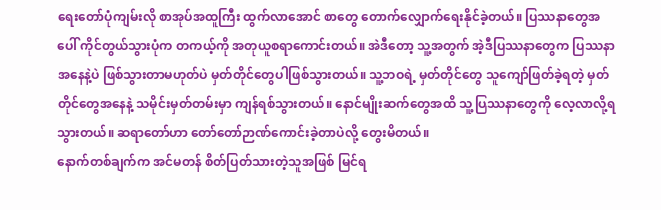ရေးတော်ပုံကျမ်းလို စာအုပ်အထူကြီး ထွက်လာအောင် စာတွေ တောက်လျှောက်ရေးနိုင်ခဲ့တယ်။ ပြဿနာတွေအပေါ် ကိုင်တွယ်သွားပုံက တကယ့်ကို အတုယူစရာကောင်းတယ်။ အဲဒီတော့ သူ့အတွက် အဲ့ဒီပြဿနာတွေက ပြဿနာအနေနဲ့ပဲ ဖြစ်သွားတာမဟုတ်ပဲ မှတ်တိုင်တွေပါဖြစ်သွားတယ်။ သူ့ဘဝရဲ့ မှတ်တိုင်တွေ သူကျော်ဖြတ်ခဲ့ရတဲ့ မှတ်တိုင်တွေအနေနဲ့ သမိုင်းမှတ်တမ်းမှာ ကျန်ရစ်သွားတယ်။ နောင်မျိုးဆက်တွေအထိ သူ့ပြဿနာတွေကို လေ့လာလို့ရသွားတယ်။ ဆရာတော်ဟာ တော်တော်ဉာဏ်ကောင်းခဲ့တာပဲလို့ တွေးမိတယ်။
နောက်တစ်ချက်က အင်မတန် စိတ်ပြတ်သားတဲ့သူအဖြစ် မြင်ရ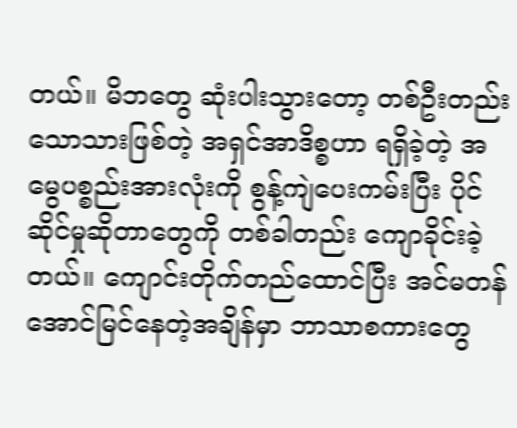တယ်။ မိဘတွေ ဆုံးပါးသွားတော့ တစ်ဦးတည်းသောသားဖြစ်တဲ့ အရှင်အာဒိစ္စဟာ ရရှိခဲ့တဲ့ အမွေပစ္စည်းအားလုံးကို စွန့်ကျဲပေးကမ်းပြီး ပိုင်ဆိုင်မှုဆိုတာတွေကို တစ်ခါတည်း ကျောခိုင်းခဲ့တယ်။ ကျောင်းတိုက်တည်ထောင်ပြီး အင်မတန် အောင်မြင်နေတဲ့အချိန်မှာ ဘာသာစကားတွေ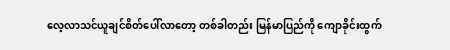လေ့လာသင်ယူချင်စိတ်ပေါ်လာတော့ တစ်ခါတည်း မြန်မာပြည်ကို ကျောခိုင်းထွက်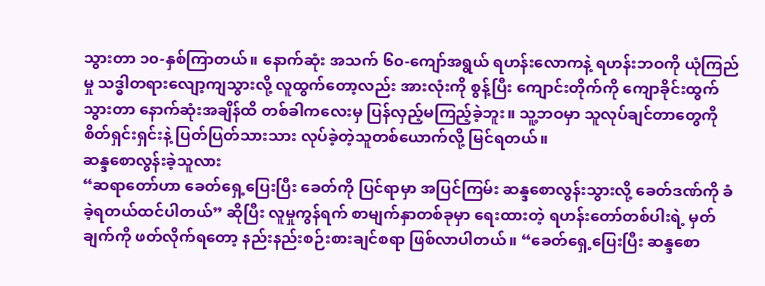သွားတာ ၁၀-နှစ်ကြာတယ်။ နောက်ဆုံး အသက် ၆၀-ကျော်အရွယ် ရဟန်းလောကနဲ့ ရဟန်းဘဝကို ယုံကြည်မှု သဒ္ဓါတရားလျော့ကျသွားလို့ လူထွက်တော့လည်း အားလုံးကို စွန့်ပြီး ကျောင်းတိုက်ကို ကျောခိုင်းထွက်သွားတာ နောက်ဆုံးအချိန်ထိ တစ်ခါကလေးမှ ပြန်လှည့်မကြည့်ခဲ့ဘူး။ သူ့ဘဝမှာ သူလုပ်ချင်တာတွေကို စိတ်ရှင်းရှင်းနဲ့ ပြတ်ပြတ်သားသား လုပ်ခဲ့တဲ့သူတစ်ယောက်လို့ မြင်ရတယ်။
ဆန္ဒစောလွန်းခဲ့သူလား
“ဆရာတော်ဟာ ခေတ်ရှေ့ပြေးပြီး ခေတ်ကို ပြင်ရာမှာ အပြင်ကြမ်း ဆန္ဒစောလွန်းသွားလို့ ခေတ်ဒဏ်ကို ခံခဲ့ရတယ်ထင်ပါတယ်” ဆိုပြီး လူမှုကွန်ရက် စာမျက်နှာတစ်ခုမှာ ရေးထားတဲ့ ရဟန်းတော်တစ်ပါးရဲ့ မှတ်ချက်ကို ဖတ်လိုက်ရတော့ နည်းနည်းစဉ်းစားချင်စရာ ဖြစ်လာပါတယ်။ “ခေတ်ရှေ့ပြေးပြီး ဆန္ဒစော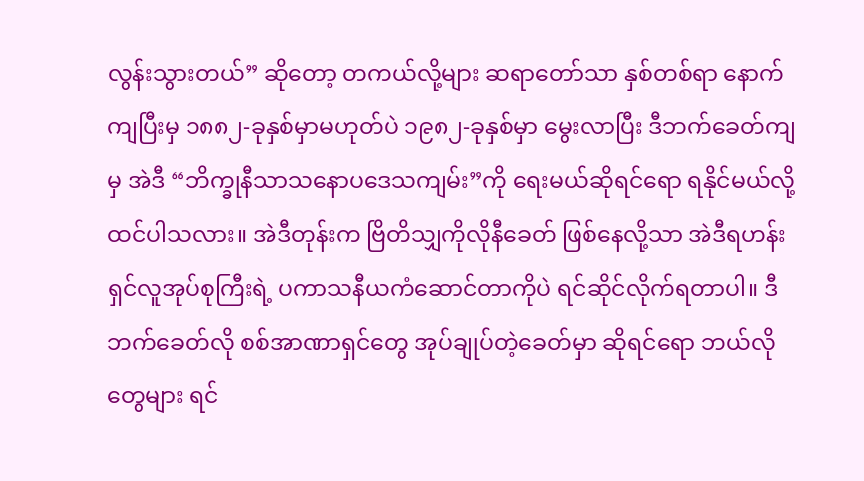လွန်းသွားတယ်” ဆိုတော့ တကယ်လို့များ ဆရာတော်သာ နှစ်တစ်ရာ နောက်ကျပြီးမှ ၁၈၈၂-ခုနှစ်မှာမဟုတ်ပဲ ၁၉၈၂-ခုနှစ်မှာ မွေးလာပြီး ဒီဘက်ခေတ်ကျမှ အဲဒီ “ဘိက္ခုနီသာသနောပဒေသကျမ်း”ကို ရေးမယ်ဆိုရင်ရော ရနိုင်မယ်လို့ ထင်ပါသလား။ အဲဒီတုန်းက ဗြိတိသျှကိုလိုနီခေတ် ဖြစ်နေလို့သာ အဲဒီရဟန်းရှင်လူအုပ်စုကြီးရဲ့ ပကာသနီယကံဆောင်တာကိုပဲ ရင်ဆိုင်လိုက်ရတာပါ။ ဒီဘက်ခေတ်လို စစ်အာဏာရှင်တွေ အုပ်ချုပ်တဲ့ခေတ်မှာ ဆိုရင်ရော ဘယ်လိုတွေများ ရင်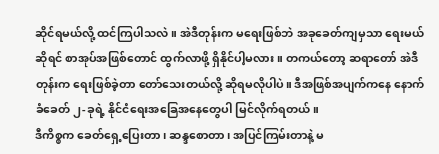ဆိုင်ရမယ်လို့ ထင်ကြပါသလဲ။ အဲဒီတုန်းက မရေးဖြစ်ဘဲ အခုခေတ်ကျမှသာ ရေးမယ်ဆိုရင် စာအုပ်အဖြစ်တောင် ထွက်လာဖို့ ရှိနိုင်ပါ့မလား။ တကယ်တော့ ဆရာတော် အဲဒီတုန်းက ရေးဖြစ်ခဲ့တာ တော်သေးတယ်လို့ ဆိုရမလိုပါပဲ။ ဒီအဖြစ်အပျက်ကနေ နောက်ခံခေတ် ၂-ခုရဲ့ နိုင်ငံရေးအခြေအနေတွေပါ မြင်လိုက်ရတယ်။
ဒီကိစ္စက ခေတ်ရှေ့ပြေးတာ၊ ဆန္ဒစောတာ၊ အပြင်ကြမ်းတာနဲ့ မ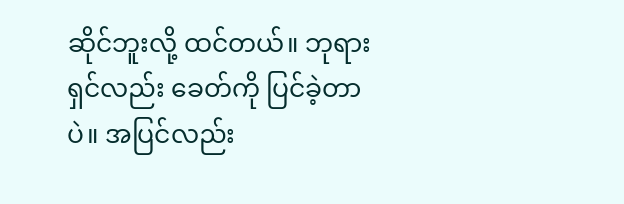ဆိုင်ဘူးလို့ ထင်တယ်။ ဘုရားရှင်လည်း ခေတ်ကို ပြင်ခဲ့တာပဲ။ အပြင်လည်း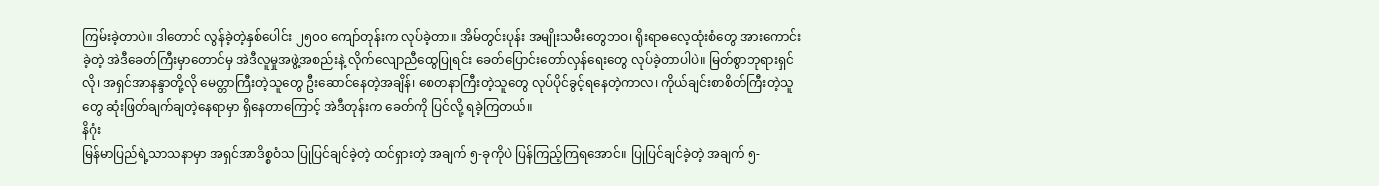ကြမ်းခဲ့တာပဲ။ ဒါတောင် လွန်ခဲ့တဲ့နှစ်ပေါင်း ၂၅၀၀ ကျော်တုန်းက လုပ်ခဲ့တာ။ အိမ်တွင်းပုန်း အမျိုးသမီးတွေဘဝ၊ ရိုးရာဓလေ့ထုံးစံတွေ အားကောင်းခဲ့တဲ့ အဲဒီခေတ်ကြီးမှာတောင်မှ အဲဒီလူမှုအဖွဲ့အစည်းနဲ့ လိုက်လျောညီထွေပြုရင်း ခေတ်ပြောင်းတော်လှန်ရေးတွေ လုပ်ခဲ့တာပါပဲ။ မြတ်စွာဘုရားရှင်လို၊ အရှင်အာနန္ဒာတို့လို မေတ္တာကြီးတဲ့သူတွေ ဦးဆောင်နေတဲ့အချိန်၊ စေတနာကြီးတဲ့သူတွေ လုပ်ပိုင်ခွင့်ရနေတဲ့ကာလ၊ ကိုယ်ချင်းစာစိတ်ကြီးတဲ့သူတွေ ဆုံးဖြတ်ချက်ချတဲ့နေရာမှာ ရှိနေတာကြောင့် အဲဒီတုန်းက ခေတ်ကို ပြင်လို့ ရခဲ့ကြတယ်။
နိဂုံး
မြန်မာပြည်ရဲ့သာသနာမှာ အရှင်အာဒိစ္စဝံသ ပြုပြင်ချင်ခဲ့တဲ့ ထင်ရှားတဲ့ အချက် ၅-ခုကိုပဲ ပြန်ကြည့်ကြရအောင်။ ပြုပြင်ချင်ခဲ့တဲ့ အချက် ၅-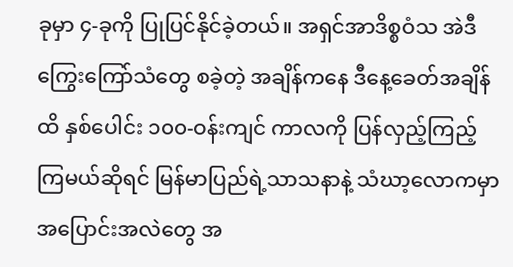ခုမှာ ၄-ခုကို ပြုပြင်နိုင်ခဲ့တယ်။ အရှင်အာဒိစ္စဝံသ အဲဒီကြွေးကြော်သံတွေ စခဲ့တဲ့ အချိန်ကနေ ဒီနေ့ခေတ်အချိန်ထိ နှစ်ပေါင်း ၁၀၀-ဝန်းကျင် ကာလကို ပြန်လှည့်ကြည့်ကြမယ်ဆိုရင် မြန်မာပြည်ရဲ့သာသနာနဲ့ သံဃာ့လောကမှာ အပြောင်းအလဲတွေ အ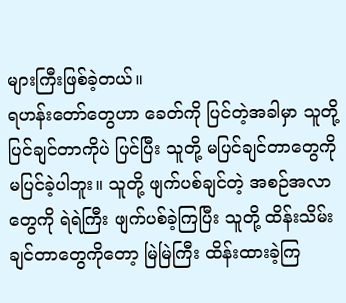များကြီးဖြစ်ခဲ့တယ်။
ရဟန်းတော်တွေဟာ ခေတ်ကို ပြင်တဲ့အခါမှာ သူတို့ပြင်ချင်တာကိုပဲ ပြင်ပြီး သူတို့ မပြင်ချင်တာတွေကို မပြင်ခဲ့ပါဘူး။ သူတို့ ဖျက်ပစ်ချင်တဲ့ အစဉ်အလာတွေကို ရဲရဲကြီး ဖျက်ပစ်ခဲ့ကြပြီး သူတို့ ထိန်းသိမ်းချင်တာတွေကိုတော့ မြဲမြဲကြီး ထိန်းထားခဲ့ကြ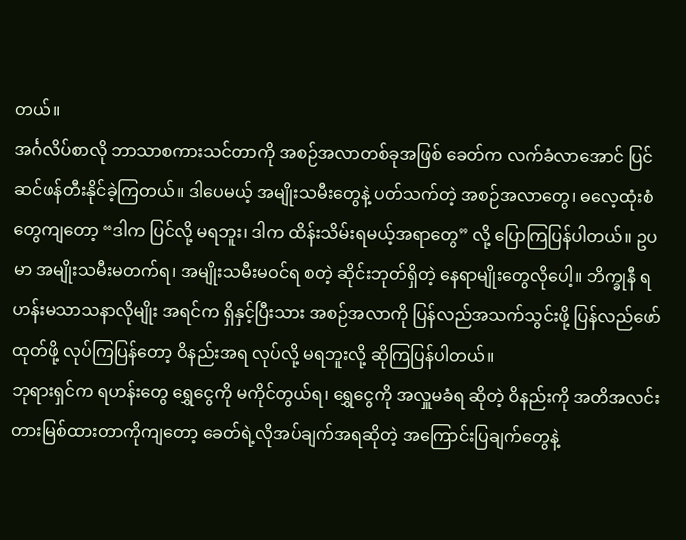တယ်။
အင်္ဂလိပ်စာလို ဘာသာစကားသင်တာကို အစဉ်အလာတစ်ခုအဖြစ် ခေတ်က လက်ခံလာအောင် ပြင်ဆင်ဖန်တီးနိုင်ခဲ့ကြတယ်။ ဒါပေမယ့် အမျိုးသမီးတွေနဲ့ ပတ်သက်တဲ့ အစဉ်အလာတွေ၊ ဓလေ့ထုံးစံတွေကျတော့ “ဒါက ပြင်လို့ မရဘူး၊ ဒါက ထိန်းသိမ်းရမယ့်အရာတွေ” လို့ ပြောကြပြန်ပါတယ်။ ဥပမာ အမျိုးသမီးမတက်ရ၊ အမျိုးသမီးမဝင်ရ စတဲ့ ဆိုင်းဘုတ်ရှိတဲ့ နေရာမျိုးတွေလိုပေါ့။ ဘိက္ခုနီ ရဟန်းမသာသနာလိုမျိုး အရင်က ရှိနှင့်ပြီးသား အစဉ်အလာကို ပြန်လည်အသက်သွင်းဖို့ ပြန်လည်ဖော်ထုတ်ဖို့ လုပ်ကြပြန်တော့ ဝိနည်းအရ လုပ်လို့ မရဘူးလို့ ဆိုကြပြန်ပါတယ်။
ဘုရားရှင်က ရဟန်းတွေ ရွှေငွေကို မကိုင်တွယ်ရ၊ ရွှေငွေကို အလှူမခံရ ဆိုတဲ့ ဝိနည်းကို အတိအလင်း တားမြစ်ထားတာကိုကျတော့ ခေတ်ရဲ့လိုအပ်ချက်အရဆိုတဲ့ အကြောင်းပြချက်တွေနဲ့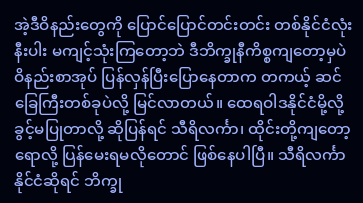အဲ့ဒီဝိနည်းတွေကို ပြောင်ပြောင်တင်းတင်း တစ်နိုင်ငံလုံးနီးပါး မကျင့်သုံးကြတော့ဘဲ ဒီဘိက္ခုနီကိစ္စကျတော့မှပဲ ဝိနည်းစာအုပ် ပြန်လှန်ပြီးပြောနေတာက တကယ့် ဆင်ခြေကြီးတစ်ခုပဲလို့ မြင်လာတယ်။ ထေရဝါဒနိုင်ငံမို့လို့ ခွင့်မပြုတာလို့ ဆိုပြန်ရင် သီရိလင်္ကာ၊ ထိုင်းတို့ကျတော့ရောလို့ ပြန်မေးရမလိုတောင် ဖြစ်နေပါပြီ။ သီရိလင်္ကာနိုင်ငံဆိုရင် ဘိက္ခု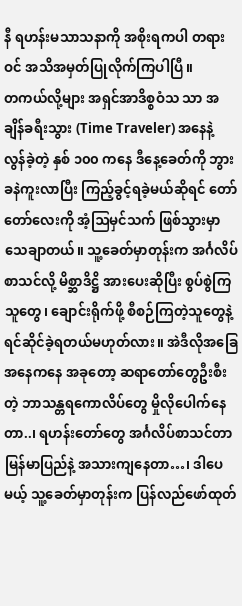နီ ရဟန်းမသာသနာကို အစိုးရကပါ တရားဝင် အသိအမှတ်ပြုလိုက်ကြပါပြီ။
တကယ်လို့များ အရှင်အာဒိစ္စဝံသ သာ အချိန်ခရီးသွား (Time Traveler) အနေနဲ့ လွန်ခဲ့တဲ့ နှစ် ၁၀၀ ကနေ ဒီနေ့ခေတ်ကို ဘွားခနဲကူးလာပြီး ကြည့်ခွင့်ရခဲ့မယ်ဆိုရင် တော်တော်လေးကို အံ့ဩမှင်သက် ဖြစ်သွားမှာ သေချာတယ်။ သူ့ခေတ်မှာတုန်းက အင်္ဂလိပ်စာသင်လို့ မိစ္ဆာဒိဋ္ဌိ အားပေးဆိုပြီး စွပ်စွဲကြသူတွေ၊ ချောင်းရိုက်ဖို့ စီစဉ်ကြတဲ့သူတွေနဲ့ ရင်ဆိုင်ခဲ့ရတယ်မဟုတ်လား။ အဲဒီလိုအခြေအနေကနေ အခုတော့ ဆရာတော်တွေဦးစီးတဲ့ ဘာသန္တရကောလိပ်တွေ မှိုလိုပေါက်နေတာ..၊ ရဟန်းတော်တွေ အင်္ဂလိပ်စာသင်တာ မြန်မာပြည်နဲ့ အသားကျနေတာ…၊ ဒါပေမယ့် သူ့ခေတ်မှာတုန်းက ပြန်လည်ဖော်ထုတ်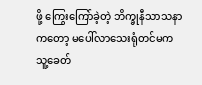ဖို့ ကြွေးကြော်ခဲ့တဲ့ ဘိက္ခုနီသာသနာကတော့ မပေါ်လာသေးရုံတင်မက သူ့ခေတ်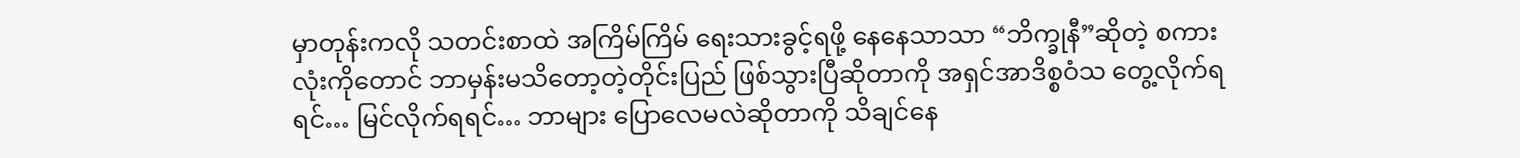မှာတုန်းကလို သတင်းစာထဲ အကြိမ်ကြိမ် ရေးသားခွင့်ရဖို့ နေနေသာသာ “ဘိက္ခုနီ”ဆိုတဲ့ စကားလုံးကိုတောင် ဘာမှန်းမသိတော့တဲ့တိုင်းပြည် ဖြစ်သွားပြီဆိုတာကို အရှင်အာဒိစ္စဝံသ တွေ့လိုက်ရရင်… မြင်လိုက်ရရင်… ဘာများ ပြောလေမလဲဆိုတာကို သိချင်နေ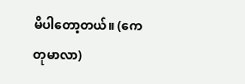မိပါတော့တယ်။ (ကေတုမာလာ)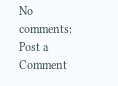No comments:
Post a Comment